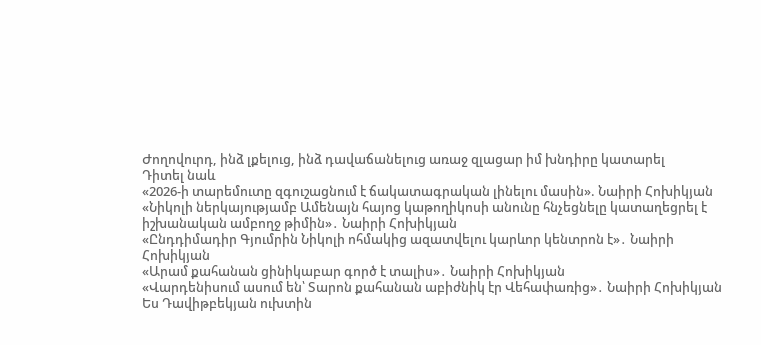Ժողովուրդ, ինձ լքելուց, ինձ դավաճանելուց առաջ զլացար իմ խնդիրը կատարել
Դիտել նաև
«2026-ի տարեմուտը զգուշացնում է ճակատագրական լինելու մասին». Նաիրի Հոխիկյան
«Նիկոլի ներկայությամբ Ամենայն հայոց կաթողիկոսի անունը հնչեցնելը կատաղեցրել է իշխանական ամբողջ թիմին»․ Նաիրի Հոխիկյան
«Ընդդիմադիր Գյումրին Նիկոլի ոհմակից ազատվելու կարևոր կենտրոն է»․ Նաիրի Հոխիկյան
«Արամ քահանան ցինիկաբար գործ է տալիս»․ Նաիրի Հոխիկյան
«Վարդենիսում ասում են՝ Տարոն քահանան աբիժնիկ էր Վեհափառից»․ Նաիրի Հոխիկյան
Ես Դավիթբեկյան ուխտին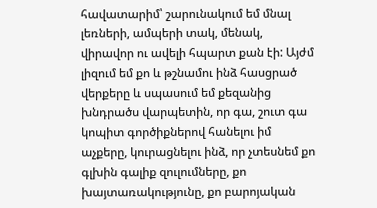հավատարիմ՝ շարունակում եմ մնալ լեռների, ամպերի տակ, մենակ, վիրավոր ու ավելի հպարտ քան էի: Այժմ լիզում եմ քո և թշնամու ինձ հասցրած վերքերը և սպասում եմ քեզանից խնդրածս վարպետին, որ գա, շուտ գա կոպիտ գործիքներով հանելու իմ աչքերը, կուրացնելու ինձ, որ չտեսնեմ քո գլխին գալիք զուլումները, քո խայտառակությունը, քո բարոյական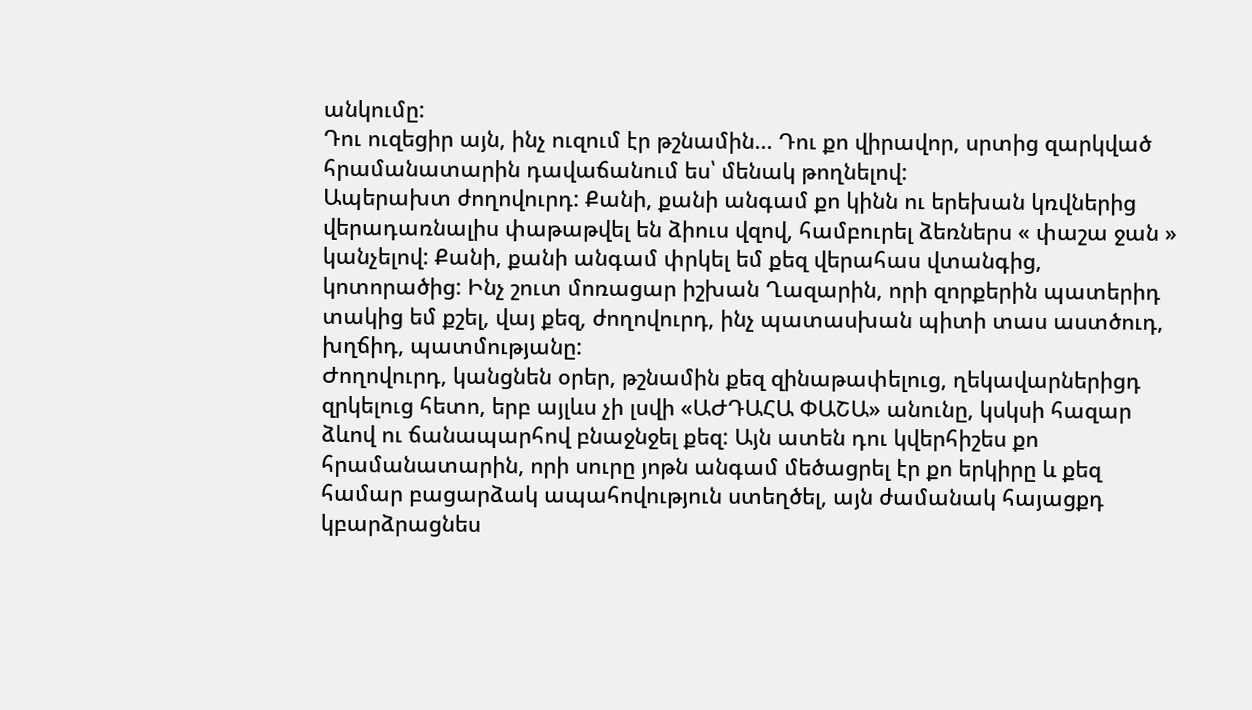անկումը:
Դու ուզեցիր այն, ինչ ուզում էր թշնամին... Դու քո վիրավոր, սրտից զարկված հրամանատարին դավաճանում ես՝ մենակ թողնելով:
Ապերախտ ժողովուրդ: Քանի, քանի անգամ քո կինն ու երեխան կռվներից վերադառնալիս փաթաթվել են ձիուս վզով, համբուրել ձեռներս « փաշա ջան » կանչելով: Քանի, քանի անգամ փրկել եմ քեզ վերահաս վտանգից, կոտորածից: Ինչ շուտ մոռացար իշխան Ղազարին, որի զորքերին պատերիդ տակից եմ քշել, վայ քեզ, ժողովուրդ, ինչ պատասխան պիտի տաս աստծուդ, խղճիդ, պատմությանը:
Ժողովուրդ, կանցնեն օրեր, թշնամին քեզ զինաթափելուց, ղեկավարներիցդ զրկելուց հետո, երբ այլևս չի լսվի «ԱԺԴԱՀԱ ՓԱՇԱ» անունը, կսկսի հազար ձևով ու ճանապարհով բնաջնջել քեզ: Այն ատեն դու կվերհիշես քո հրամանատարին, որի սուրը յոթն անգամ մեծացրել էր քո երկիրը և քեզ համար բացարձակ ապահովություն ստեղծել, այն ժամանակ հայացքդ կբարձրացնես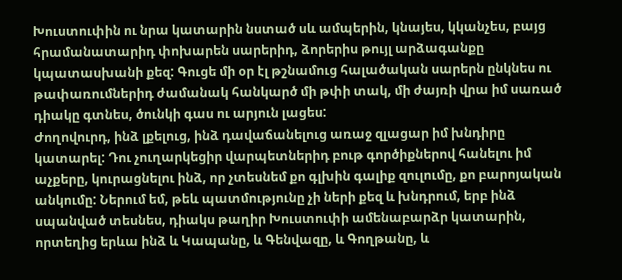Խուստուփին ու նրա կատարին նստած սև ամպերին, կնայես, կկանչես, բայց հրամանատարիդ փոխարեն սարերիդ, ձորերիս թույլ արձագանքը կպատասխանի քեզ: Գուցե մի օր էլ թշնամուց հալածական սարերն ընկնես ու թափառումներիդ ժամանակ հանկարծ մի թփի տակ, մի ժայռի վրա իմ սառած դիակը գտնես, ծունկի գաս ու արյուն լացես:
Ժողովուրդ, ինձ լքելուց, ինձ դավաճանելուց առաջ զլացար իմ խնդիրը կատարել: Դու չուղարկեցիր վարպետներիդ բութ գործիքներով հանելու իմ աչքերը, կուրացնելու ինձ, որ չտեսնեմ քո գլխին գալիք զուլումը, քո բարոյական անկումը: Ներում եմ, թեև պատմությունը չի ների քեզ և խնդրում, երբ ինձ սպանված տեսնես, դիակս թաղիր Խուստուփի ամենաբարձր կատարին, որտեղից երևա ինձ և Կապանը, և Գենվազը, և Գողթանը, և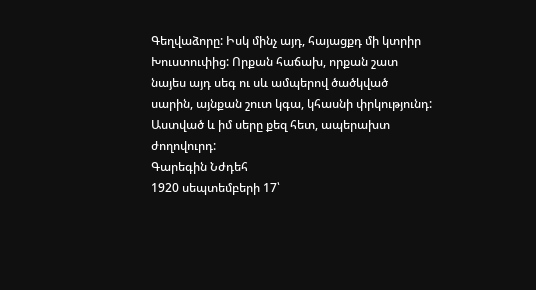Գեղվաձորը: Իսկ մինչ այդ, հայացքդ մի կտրիր Խուստուփից: Որքան հաճախ, որքան շատ նայես այդ սեգ ու սև ամպերով ծածկված սարին, այնքան շուտ կգա, կհասնի փրկությունդ:
Աստված և իմ սերը քեզ հետ, ապերախտ ժողովուրդ:
Գարեգին Նժդեհ
1920 սեպտեմբերի 17՝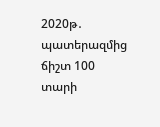2020թ․ պատերազմից ճիշտ 100 տարի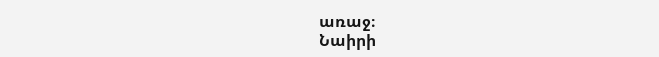առաջ։
Նաիրի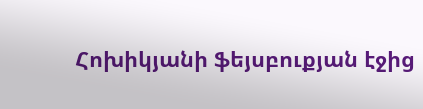Հոխիկյանի ֆեյսբուքյան էջից